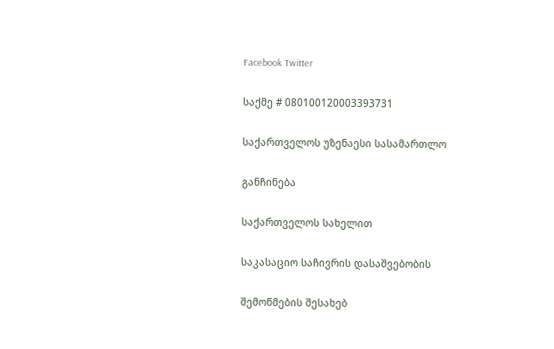Facebook Twitter

საქმე # 080100120003393731

საქართველოს უზენაესი სასამართლო

განჩინება

საქართველოს სახელით

საკასაციო საჩივრის დასაშვებობის

შემოწმების შესახებ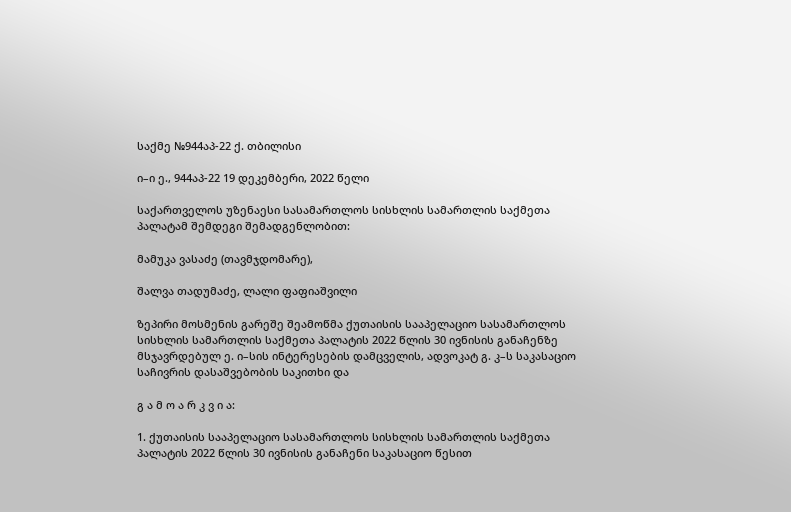საქმე №944აპ-22 ქ. თბილისი

ი–ი ე., 944აპ-22 19 დეკემბერი, 2022 წელი

საქართველოს უზენაესი სასამართლოს სისხლის სამართლის საქმეთა პალატამ შემდეგი შემადგენლობით:

მამუკა ვასაძე (თავმჯდომარე),

შალვა თადუმაძე, ლალი ფაფიაშვილი

ზეპირი მოსმენის გარეშე შეამოწმა ქუთაისის სააპელაციო სასამართლოს სისხლის სამართლის საქმეთა პალატის 2022 წლის 30 ივნისის განაჩენზე მსჯავრდებულ ე. ი–სის ინტერესების დამცველის, ადვოკატ გ. კ–ს საკასაციო საჩივრის დასაშვებობის საკითხი და

გ ა მ ო ა რ კ ვ ი ა:

1. ქუთაისის სააპელაციო სასამართლოს სისხლის სამართლის საქმეთა პალატის 2022 წლის 30 ივნისის განაჩენი საკასაციო წესით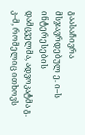გაასაჩივრა მსჯავრდებულ ე. ი–ს ინტერესების დამცველმა, ადვოკატმა გ. კ–მ, რომელიც ითხოვს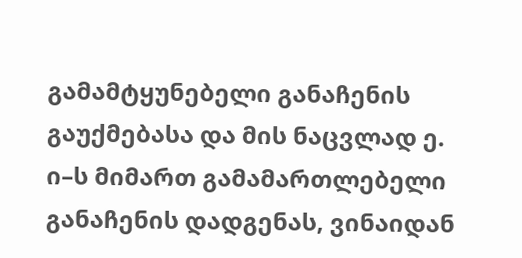გამამტყუნებელი განაჩენის გაუქმებასა და მის ნაცვლად ე. ი–ს მიმართ გამამართლებელი განაჩენის დადგენას, ვინაიდან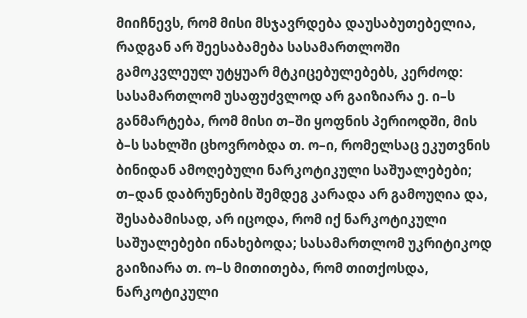მიიჩნევს, რომ მისი მსჯავრდება დაუსაბუთებელია, რადგან არ შეესაბამება სასამართლოში გამოკვლეულ უტყუარ მტკიცებულებებს, კერძოდ: სასამართლომ უსაფუძვლოდ არ გაიზიარა ე. ი–ს განმარტება, რომ მისი თ–ში ყოფნის პერიოდში, მის ბ–ს სახლში ცხოვრობდა თ. ო–ი, რომელსაც ეკუთვნის ბინიდან ამოღებული ნარკოტიკული საშუალებები; თ–დან დაბრუნების შემდეგ კარადა არ გამოუღია და, შესაბამისად, არ იცოდა, რომ იქ ნარკოტიკული საშუალებები ინახებოდა; სასამართლომ უკრიტიკოდ გაიზიარა თ. ო–ს მითითება, რომ თითქოსდა, ნარკოტიკული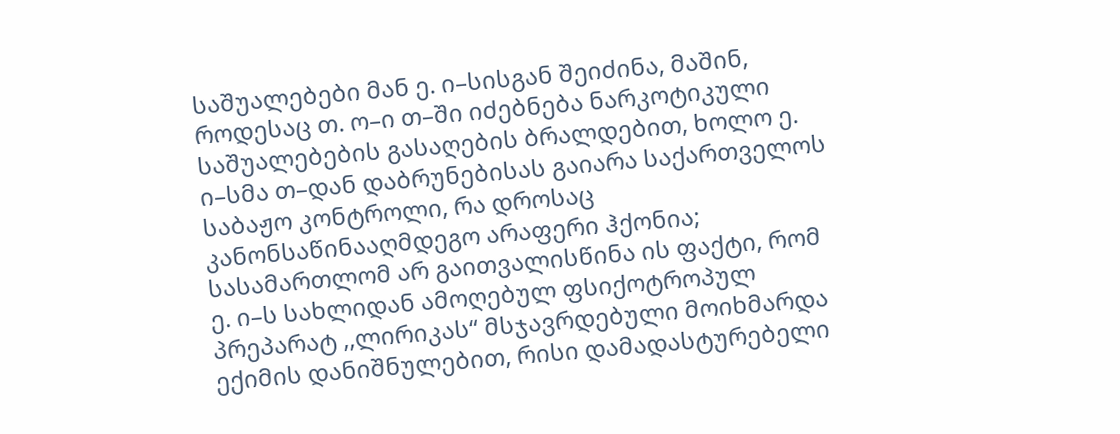საშუალებები მან ე. ი–სისგან შეიძინა, მაშინ, როდესაც თ. ო–ი თ–ში იძებნება ნარკოტიკული საშუალებების გასაღების ბრალდებით, ხოლო ე. ი–სმა თ–დან დაბრუნებისას გაიარა საქართველოს საბაჟო კონტროლი, რა დროსაც კანონსაწინააღმდეგო არაფერი ჰქონია; სასამართლომ არ გაითვალისწინა ის ფაქტი, რომ ე. ი–ს სახლიდან ამოღებულ ფსიქოტროპულ პრეპარატ ,,ლირიკას“ მსჯავრდებული მოიხმარდა ექიმის დანიშნულებით, რისი დამადასტურებელი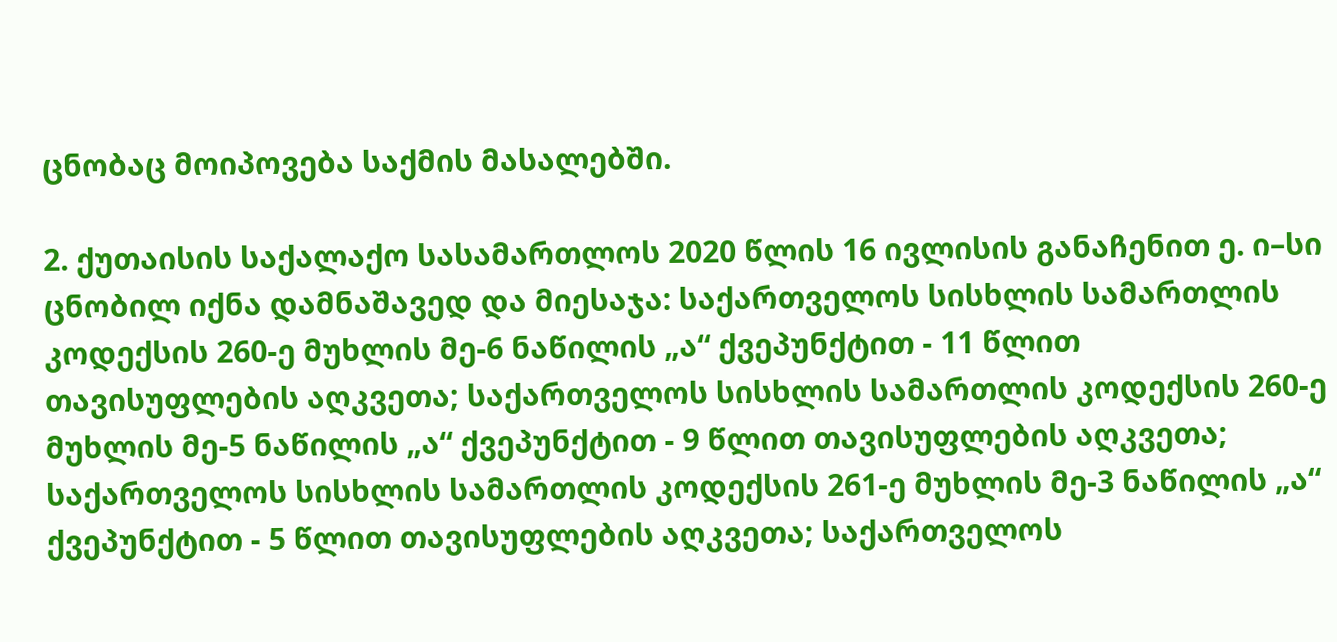ცნობაც მოიპოვება საქმის მასალებში.

2. ქუთაისის საქალაქო სასამართლოს 2020 წლის 16 ივლისის განაჩენით ე. ი–სი ცნობილ იქნა დამნაშავედ და მიესაჯა: საქართველოს სისხლის სამართლის კოდექსის 260-ე მუხლის მე-6 ნაწილის „ა“ ქვეპუნქტით - 11 წლით თავისუფლების აღკვეთა; საქართველოს სისხლის სამართლის კოდექსის 260-ე მუხლის მე-5 ნაწილის „ა“ ქვეპუნქტით - 9 წლით თავისუფლების აღკვეთა; საქართველოს სისხლის სამართლის კოდექსის 261-ე მუხლის მე-3 ნაწილის „ა“ ქვეპუნქტით - 5 წლით თავისუფლების აღკვეთა; საქართველოს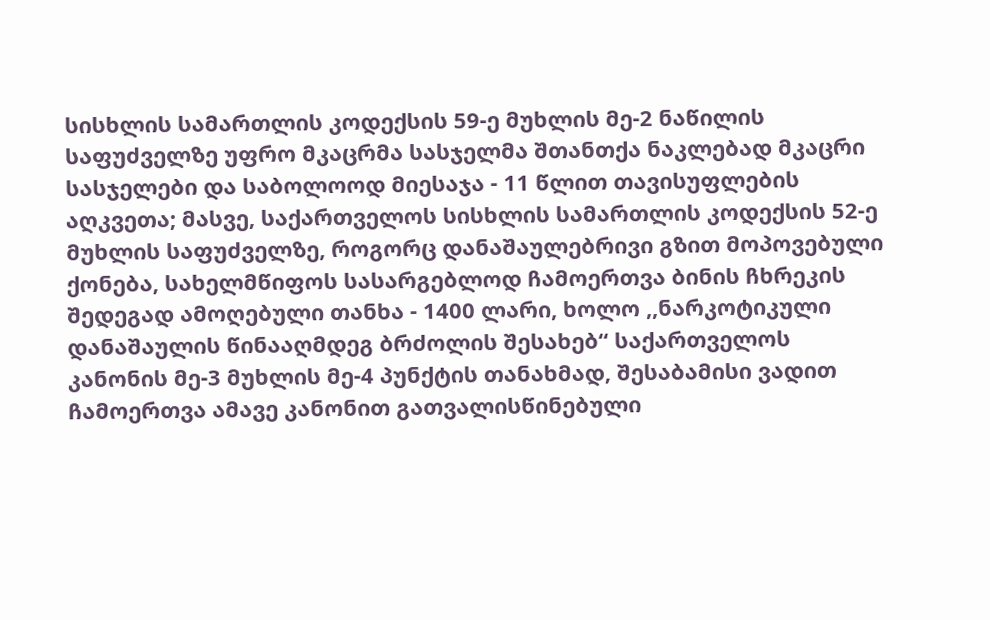სისხლის სამართლის კოდექსის 59-ე მუხლის მე-2 ნაწილის საფუძველზე უფრო მკაცრმა სასჯელმა შთანთქა ნაკლებად მკაცრი სასჯელები და საბოლოოდ მიესაჯა - 11 წლით თავისუფლების აღკვეთა; მასვე, საქართველოს სისხლის სამართლის კოდექსის 52-ე მუხლის საფუძველზე, როგორც დანაშაულებრივი გზით მოპოვებული ქონება, სახელმწიფოს სასარგებლოდ ჩამოერთვა ბინის ჩხრეკის შედეგად ამოღებული თანხა - 1400 ლარი, ხოლო ,,ნარკოტიკული დანაშაულის წინააღმდეგ ბრძოლის შესახებ“ საქართველოს კანონის მე-3 მუხლის მე-4 პუნქტის თანახმად, შესაბამისი ვადით ჩამოერთვა ამავე კანონით გათვალისწინებული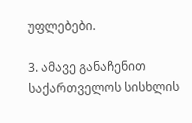უფლებები.

3. ამავე განაჩენით საქართველოს სისხლის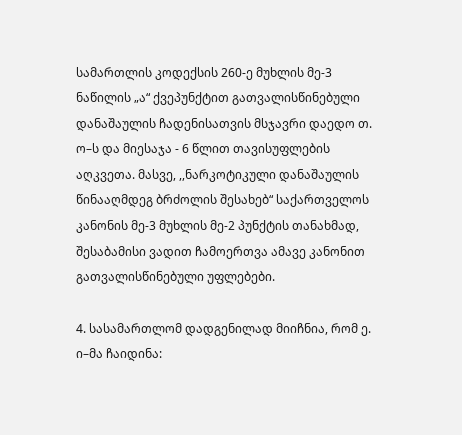სამართლის კოდექსის 260-ე მუხლის მე-3 ნაწილის „ა“ ქვეპუნქტით გათვალისწინებული დანაშაულის ჩადენისათვის მსჯავრი დაედო თ. ო–ს და მიესაჯა - 6 წლით თავისუფლების აღკვეთა. მასვე, ,,ნარკოტიკული დანაშაულის წინააღმდეგ ბრძოლის შესახებ“ საქართველოს კანონის მე-3 მუხლის მე-2 პუნქტის თანახმად, შესაბამისი ვადით ჩამოერთვა ამავე კანონით გათვალისწინებული უფლებები.

4. სასამართლომ დადგენილად მიიჩნია, რომ ე. ი–მა ჩაიდინა: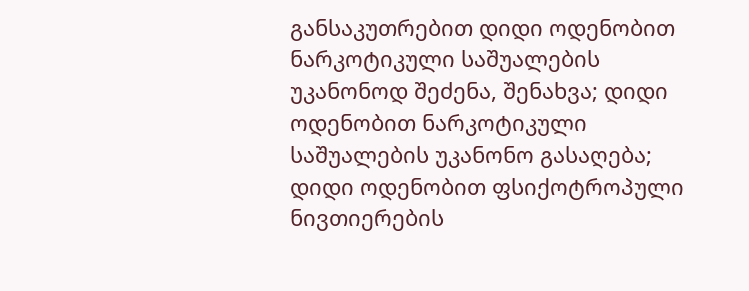განსაკუთრებით დიდი ოდენობით ნარკოტიკული საშუალების უკანონოდ შეძენა, შენახვა; დიდი ოდენობით ნარკოტიკული საშუალების უკანონო გასაღება; დიდი ოდენობით ფსიქოტროპული ნივთიერების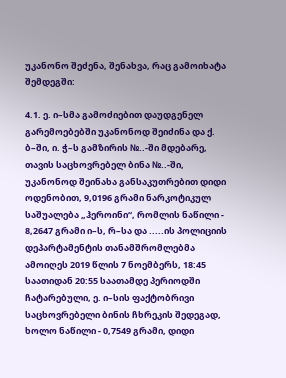უკანონო შეძენა, შენახვა, რაც გამოიხატა შემდეგში:

4.1. ე. ი–სმა გამოძიებით დაუდგენელ გარემოებებში უკანონოდ შეიძინა და ქ. ბ–ში, ი. ჭ–ს გამზირის №..-ში მდებარე, თავის საცხოვრებელ ბინა №..-ში, უკანონოდ შეინახა განსაკუთრებით დიდი ოდენობით, 9,0196 გრამი ნარკოტიკულ საშუალება „ჰეროინი“, რომლის ნაწილი - 8,2647 გრამი ი–ს, რ–სა და .....ის პოლიციის დეპარტამენტის თანამშრომლებმა ამოიღეს 2019 წლის 7 ნოემბერს, 18:45 საათიდან 20:55 საათამდე პერიოდში ჩატარებული, ე. ი–სის ფაქტობრივი საცხოვრებელი ბინის ჩხრეკის შედეგად, ხოლო ნაწილი - 0,7549 გრამი, დიდი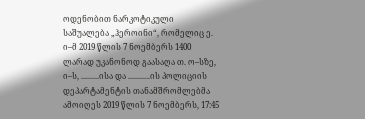ოდენობით ნარკოტიკული საშუალება „ჰეროინი“, რომელიც ე. ი–მ 2019 წლის 7 ნოემბერს 1400 ლარად უკანონოდ გაასაღა თ. ო–სზე, ი–ს, .........ისა და ...........ის პოლიციის დეპარტამენტის თანამშრომლებმა ამოიღეს 2019 წლის 7 ნოემბერს, 17:45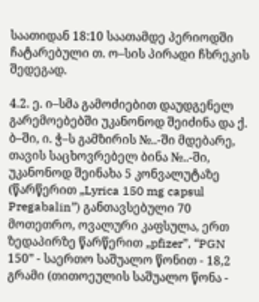საათიდან 18:10 საათამდე პერიოდში ჩატარებული თ. ო–სის პირადი ჩხრეკის შედეგად.

4.2. ე. ი–სმა გამოძიებით დაუდგენელ გარემოებებში უკანონოდ შეიძინა და ქ. ბ–ში, ი. ჭ–ს გამზირის №..-ში მდებარე, თავის საცხოვრებელ ბინა №..-ში, უკანონოდ შეინახა 5 კონვალუტაზე (წარწერით „Lyrica 150 mg capsul Pregabalin”) განთავსებული 70 მოთეთრო, ოვალური კაფსულა, ერთ ზედაპირზე წარწერით „pfizer”, “PGN 150” - საერთო საშუალო წონით - 18,2 გრამი (თითოეულის საშუალო წონა -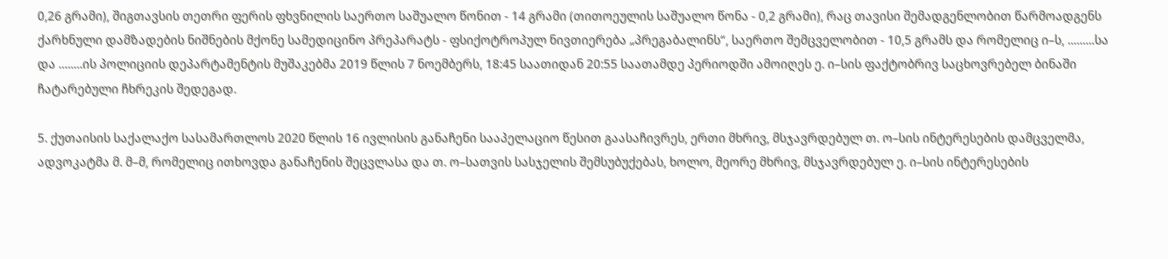0,26 გრამი), შიგთავსის თეთრი ფერის ფხვნილის საერთო საშუალო წონით - 14 გრამი (თითოეულის საშუალო წონა - 0,2 გრამი), რაც თავისი შემადგენლობით წარმოადგენს ქარხნული დამზადების ნიშნების მქონე სამედიცინო პრეპარატს - ფსიქოტროპულ ნივთიერება „პრეგაბალინს“, საერთო შემცველობით - 10,5 გრამს და რომელიც ი–ს, .........სა და ........ის პოლიციის დეპარტამენტის მუშაკებმა 2019 წლის 7 ნოემბერს, 18:45 საათიდან 20:55 საათამდე პერიოდში ამოიღეს ე. ი–სის ფაქტობრივ საცხოვრებელ ბინაში ჩატარებული ჩხრეკის შედეგად.

5. ქუთაისის საქალაქო სასამართლოს 2020 წლის 16 ივლისის განაჩენი სააპელაციო წესით გაასაჩივრეს, ერთი მხრივ, მსჯავრდებულ თ. ო–სის ინტერესების დამცველმა, ადვოკატმა მ. მ–მ, რომელიც ითხოვდა განაჩენის შეცვლასა და თ. ო–სათვის სასჯელის შემსუბუქებას, ხოლო, მეორე მხრივ, მსჯავრდებულ ე. ი–სის ინტერესების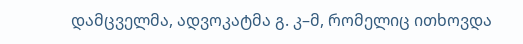დამცველმა, ადვოკატმა გ. კ–მ, რომელიც ითხოვდა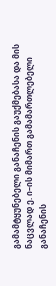გამამტყუნებელი განაჩენის გაუქმებასა და მის ნაცვლად ე. ი–ის მიმართ გამამართლებელი განაჩენის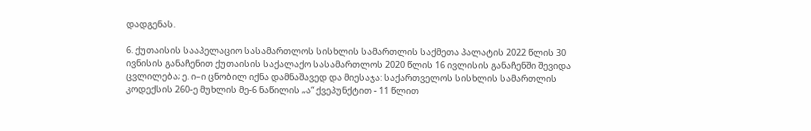დადგენას.

6. ქუთაისის სააპელაციო სასამართლოს სისხლის სამართლის საქმეთა პალატის 2022 წლის 30 ივნისის განაჩენით ქუთაისის საქალაქო სასამართლოს 2020 წლის 16 ივლისის განაჩენში შევიდა ცვლილება; ე. ი–ი ცნობილ იქნა დამნაშავედ და მიესაჯა: საქართველოს სისხლის სამართლის კოდექსის 260-ე მუხლის მე-6 ნაწილის „ა“ ქვეპუნქტით - 11 წლით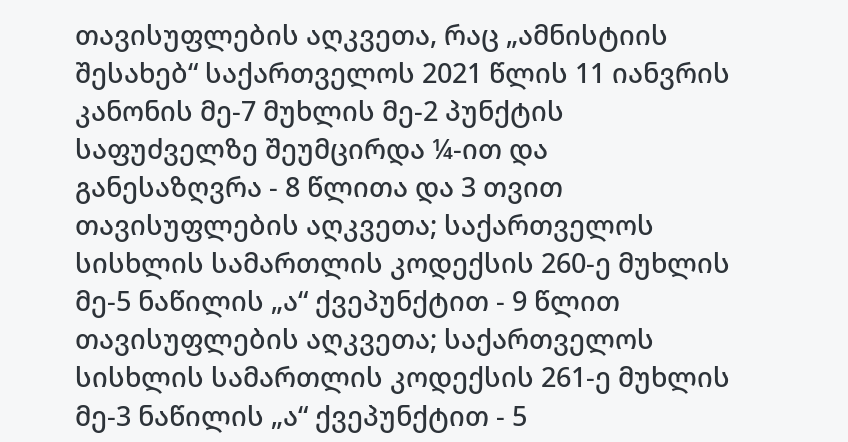თავისუფლების აღკვეთა, რაც „ამნისტიის შესახებ“ საქართველოს 2021 წლის 11 იანვრის კანონის მე-7 მუხლის მე-2 პუნქტის საფუძველზე შეუმცირდა ¼-ით და განესაზღვრა - 8 წლითა და 3 თვით თავისუფლების აღკვეთა; საქართველოს სისხლის სამართლის კოდექსის 260-ე მუხლის მე-5 ნაწილის „ა“ ქვეპუნქტით - 9 წლით თავისუფლების აღკვეთა; საქართველოს სისხლის სამართლის კოდექსის 261-ე მუხლის მე-3 ნაწილის „ა“ ქვეპუნქტით - 5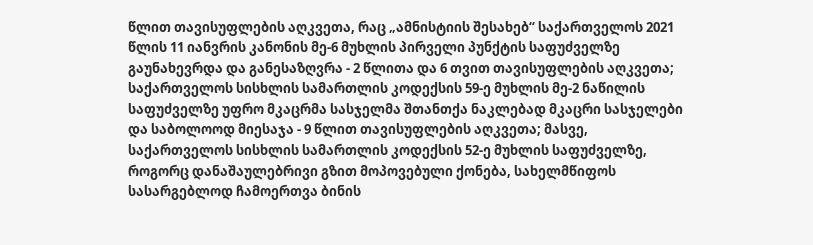წლით თავისუფლების აღკვეთა, რაც „ამნისტიის შესახებ“ საქართველოს 2021 წლის 11 იანვრის კანონის მე-6 მუხლის პირველი პუნქტის საფუძველზე გაუნახევრდა და განესაზღვრა - 2 წლითა და 6 თვით თავისუფლების აღკვეთა; საქართველოს სისხლის სამართლის კოდექსის 59-ე მუხლის მე-2 ნაწილის საფუძველზე უფრო მკაცრმა სასჯელმა შთანთქა ნაკლებად მკაცრი სასჯელები და საბოლოოდ მიესაჯა - 9 წლით თავისუფლების აღკვეთა; მასვე, საქართველოს სისხლის სამართლის კოდექსის 52-ე მუხლის საფუძველზე, როგორც დანაშაულებრივი გზით მოპოვებული ქონება, სახელმწიფოს სასარგებლოდ ჩამოერთვა ბინის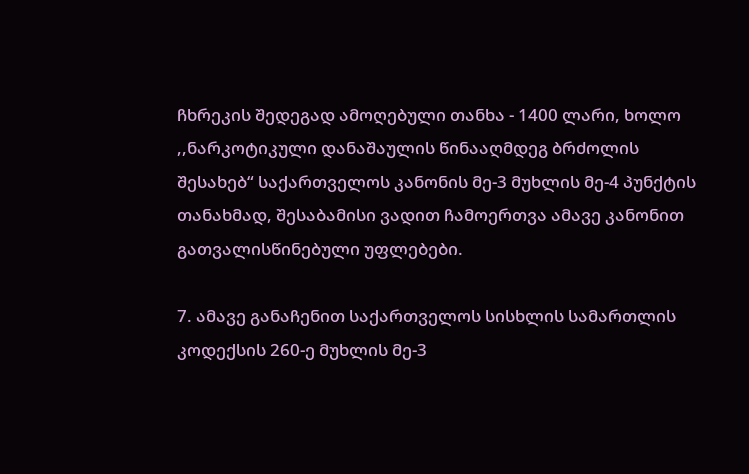ჩხრეკის შედეგად ამოღებული თანხა - 1400 ლარი, ხოლო ,,ნარკოტიკული დანაშაულის წინააღმდეგ ბრძოლის შესახებ“ საქართველოს კანონის მე-3 მუხლის მე-4 პუნქტის თანახმად, შესაბამისი ვადით ჩამოერთვა ამავე კანონით გათვალისწინებული უფლებები.

7. ამავე განაჩენით საქართველოს სისხლის სამართლის კოდექსის 260-ე მუხლის მე-3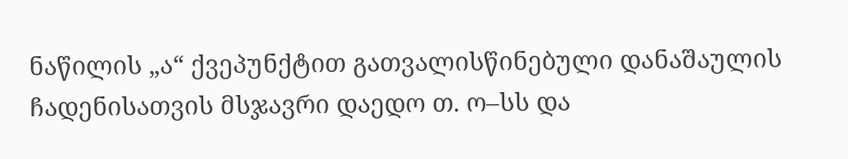ნაწილის „ა“ ქვეპუნქტით გათვალისწინებული დანაშაულის ჩადენისათვის მსჯავრი დაედო თ. ო–სს და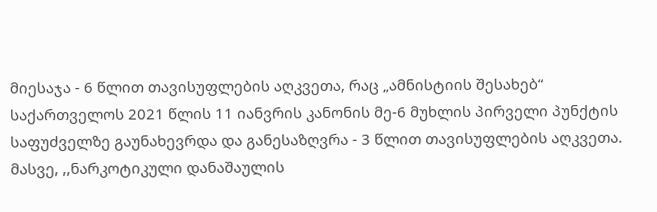მიესაჯა - 6 წლით თავისუფლების აღკვეთა, რაც „ამნისტიის შესახებ“ საქართველოს 2021 წლის 11 იანვრის კანონის მე-6 მუხლის პირველი პუნქტის საფუძველზე გაუნახევრდა და განესაზღვრა - 3 წლით თავისუფლების აღკვეთა. მასვე, ,,ნარკოტიკული დანაშაულის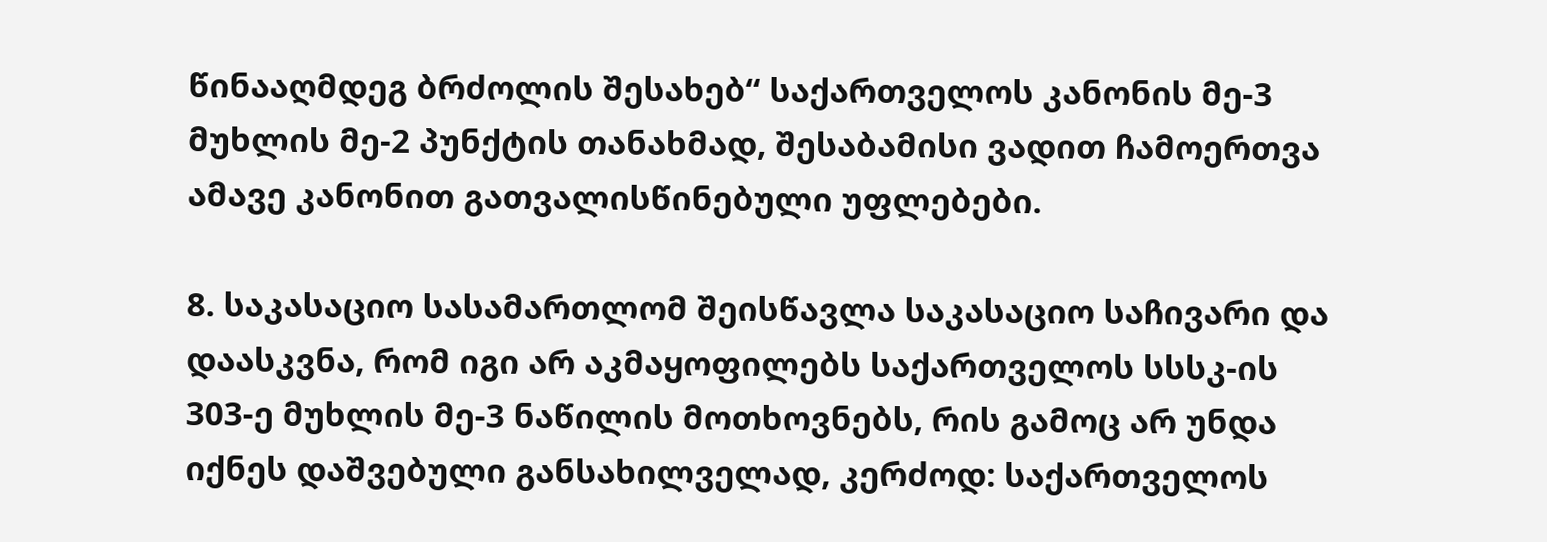წინააღმდეგ ბრძოლის შესახებ“ საქართველოს კანონის მე-3 მუხლის მე-2 პუნქტის თანახმად, შესაბამისი ვადით ჩამოერთვა ამავე კანონით გათვალისწინებული უფლებები.

8. საკასაციო სასამართლომ შეისწავლა საკასაციო საჩივარი და დაასკვნა, რომ იგი არ აკმაყოფილებს საქართველოს სსსკ-ის 303-ე მუხლის მე-3 ნაწილის მოთხოვნებს, რის გამოც არ უნდა იქნეს დაშვებული განსახილველად, კერძოდ: საქართველოს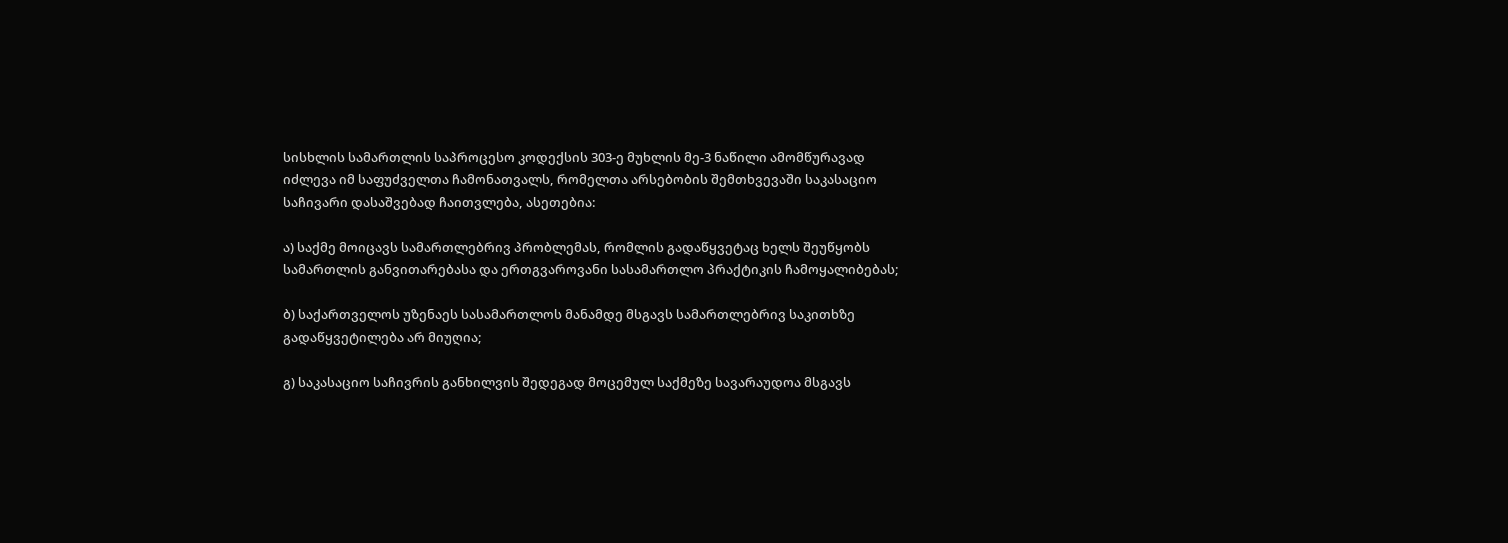სისხლის სამართლის საპროცესო კოდექსის 303-ე მუხლის მე-3 ნაწილი ამომწურავად იძლევა იმ საფუძველთა ჩამონათვალს, რომელთა არსებობის შემთხვევაში საკასაციო საჩივარი დასაშვებად ჩაითვლება, ასეთებია:

ა) საქმე მოიცავს სამართლებრივ პრობლემას, რომლის გადაწყვეტაც ხელს შეუწყობს სამართლის განვითარებასა და ერთგვაროვანი სასამართლო პრაქტიკის ჩამოყალიბებას;

ბ) საქართველოს უზენაეს სასამართლოს მანამდე მსგავს სამართლებრივ საკითხზე გადაწყვეტილება არ მიუღია;

გ) საკასაციო საჩივრის განხილვის შედეგად მოცემულ საქმეზე სავარაუდოა მსგავს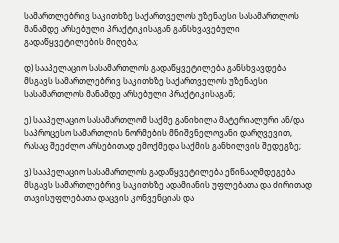სამართლებრივ საკითხზე საქართველოს უზენაესი სასამართლოს მანამდე არსებული პრაქტიკისაგან განსხვავებული გადაწყვეტილების მიღება;

დ) სააპელაციო სასამართლოს გადაწყვეტილება განსხვავდება მსგავს სამართლებრივ საკითხზე საქართველოს უზენაესი სასამართლოს მანამდე არსებული პრაქტიკისაგან;

ე) სააპელაციო სასამართლომ საქმე განიხილა მატერიალური ან/და საპროცესო სამართლის ნორმების მნიშვნელოვანი დარღვევით, რასაც შეეძლო არსებითად ემოქმედა საქმის განხილვის შედეგზე;

ვ) სააპელაციო სასამართლოს გადაწყვეტილება ეწინააღმდეგება მსგავს სამართლებრივ საკითხზე ადამიანის უფლებათა და ძირითად თავისუფლებათა დაცვის კონვენციას და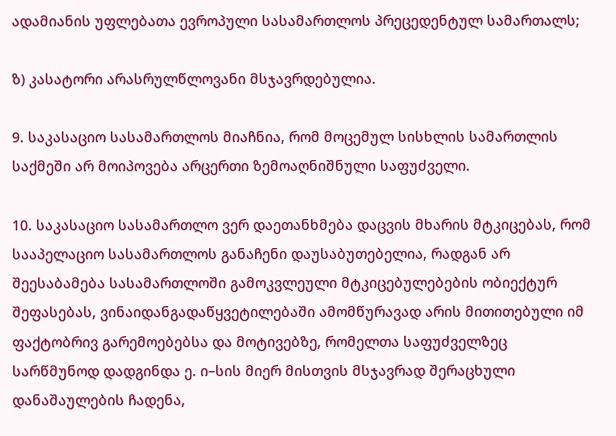ადამიანის უფლებათა ევროპული სასამართლოს პრეცედენტულ სამართალს;

ზ) კასატორი არასრულწლოვანი მსჯავრდებულია.

9. საკასაციო სასამართლოს მიაჩნია, რომ მოცემულ სისხლის სამართლის საქმეში არ მოიპოვება არცერთი ზემოაღნიშნული საფუძველი.

10. საკასაციო სასამართლო ვერ დაეთანხმება დაცვის მხარის მტკიცებას, რომ სააპელაციო სასამართლოს განაჩენი დაუსაბუთებელია, რადგან არ შეესაბამება სასამართლოში გამოკვლეული მტკიცებულებების ობიექტურ შეფასებას, ვინაიდანგადაწყვეტილებაში ამომწურავად არის მითითებული იმ ფაქტობრივ გარემოებებსა და მოტივებზე, რომელთა საფუძველზეც სარწმუნოდ დადგინდა ე. ი–სის მიერ მისთვის მსჯავრად შერაცხული დანაშაულების ჩადენა,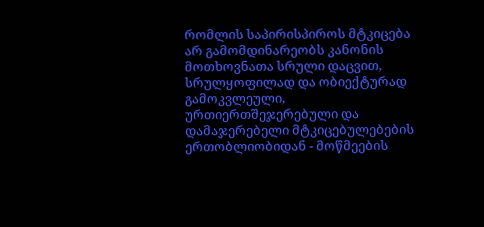რომლის საპირისპიროს მტკიცება არ გამომდინარეობს კანონის მოთხოვნათა სრული დაცვით, სრულყოფილად და ობიექტურად გამოკვლეული, ურთიერთშეჯერებული და დამაჯერებელი მტკიცებულებების ერთობლიობიდან - მოწმეების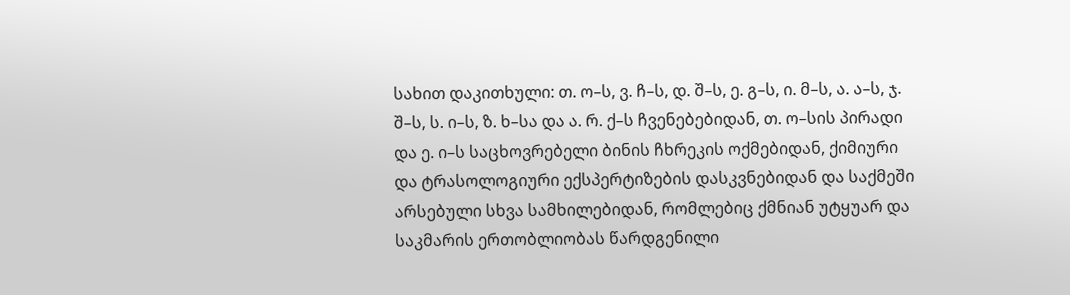სახით დაკითხული: თ. ო–ს, ვ. ჩ–ს, დ. შ–ს, ე. გ–ს, ი. მ–ს, ა. ა–ს, ჯ. შ–ს, ს. ი–ს, ზ. ხ–სა და ა. რ. ქ–ს ჩვენებებიდან, თ. ო–სის პირადი და ე. ი–ს საცხოვრებელი ბინის ჩხრეკის ოქმებიდან, ქიმიური და ტრასოლოგიური ექსპერტიზების დასკვნებიდან და საქმეში არსებული სხვა სამხილებიდან, რომლებიც ქმნიან უტყუარ და საკმარის ერთობლიობას წარდგენილი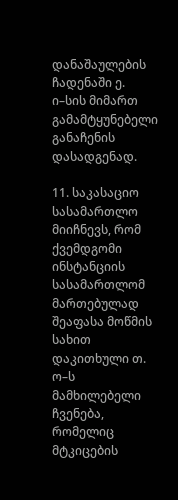დანაშაულების ჩადენაში ე. ი–სის მიმართ გამამტყუნებელი განაჩენის დასადგენად.

11. საკასაციო სასამართლო მიიჩნევს, რომ ქვემდგომი ინსტანციის სასამართლომ მართებულად შეაფასა მოწმის სახით დაკითხული თ. ო–ს მამხილებელი ჩვენება, რომელიც მტკიცების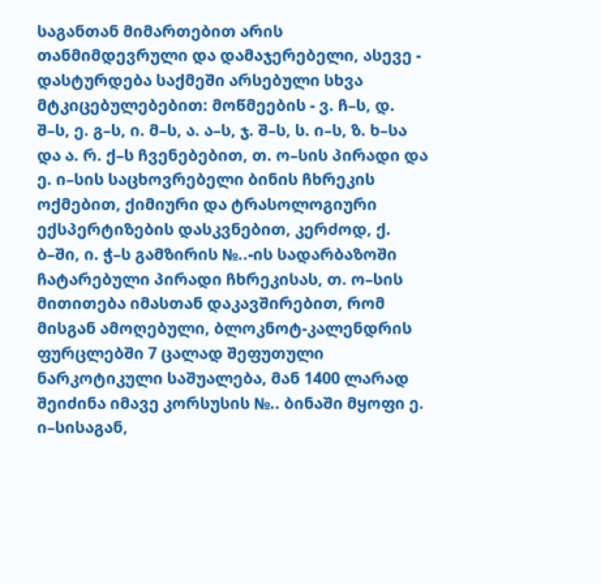საგანთან მიმართებით არის თანმიმდევრული და დამაჯერებელი, ასევე - დასტურდება საქმეში არსებული სხვა მტკიცებულებებით: მოწმეების - ვ. ჩ–ს, დ. შ–ს, ე. გ–ს, ი. მ–ს, ა. ა–ს, ჯ. შ–ს, ს. ი–ს, ზ. ხ–სა და ა. რ. ქ–ს ჩვენებებით, თ. ო–სის პირადი და ე. ი–სის საცხოვრებელი ბინის ჩხრეკის ოქმებით, ქიმიური და ტრასოლოგიური ექსპერტიზების დასკვნებით, კერძოდ, ქ. ბ–ში, ი. ჭ–ს გამზირის №..-ის სადარბაზოში ჩატარებული პირადი ჩხრეკისას, თ. ო–სის მითითება იმასთან დაკავშირებით, რომ მისგან ამოღებული, ბლოკნოტ-კალენდრის ფურცლებში 7 ცალად შეფუთული ნარკოტიკული საშუალება, მან 1400 ლარად შეიძინა იმავე კორსუსის №.. ბინაში მყოფი ე. ი–სისაგან,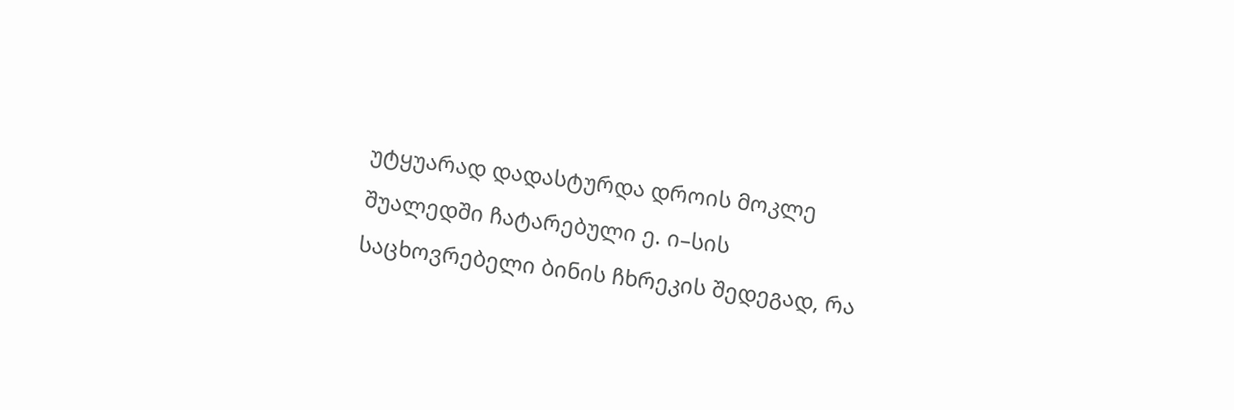უტყუარად დადასტურდა დროის მოკლე შუალედში ჩატარებული ე. ი–სის საცხოვრებელი ბინის ჩხრეკის შედეგად, რა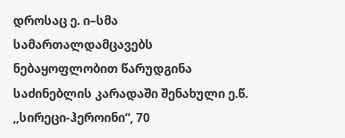დროსაც ე. ი–სმა სამართალდამცავებს ნებაყოფლობით წარუდგინა საძინებლის კარადაში შენახული ე.წ. ,,სირეცი-ჰეროინი“, 70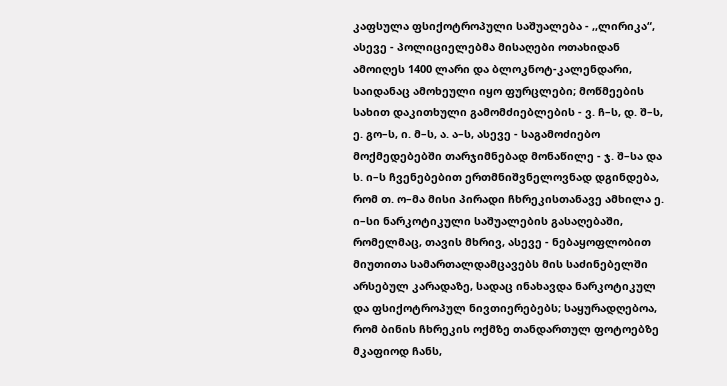კაფსულა ფსიქოტროპული საშუალება - ,,ლირიკა“, ასევე - პოლიციელებმა მისაღები ოთახიდან ამოიღეს 1400 ლარი და ბლოკნოტ-კალენდარი, საიდანაც ამოხეული იყო ფურცლები; მოწმეების სახით დაკითხული გამომძიებლების - ვ. ჩ–ს, დ. შ–ს, ე. გო–ს, ი. მ–ს, ა. ა–ს, ასევე - საგამოძიებო მოქმედებებში თარჯიმნებად მონაწილე - ჯ. შ–სა და ს. ი–ს ჩვენებებით ერთმნიშვნელოვნად დგინდება, რომ თ. ო–მა მისი პირადი ჩხრეკისთანავე ამხილა ე. ი–სი ნარკოტიკული საშუალების გასაღებაში, რომელმაც, თავის მხრივ, ასევე - ნებაყოფლობით მიუთითა სამართალდამცავებს მის საძინებელში არსებულ კარადაზე, სადაც ინახავდა ნარკოტიკულ და ფსიქოტროპულ ნივთიერებებს; საყურადღებოა, რომ ბინის ჩხრეკის ოქმზე თანდართულ ფოტოებზე მკაფიოდ ჩანს,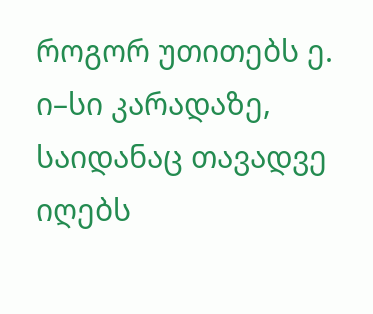როგორ უთითებს ე. ი–სი კარადაზე, საიდანაც თავადვე იღებს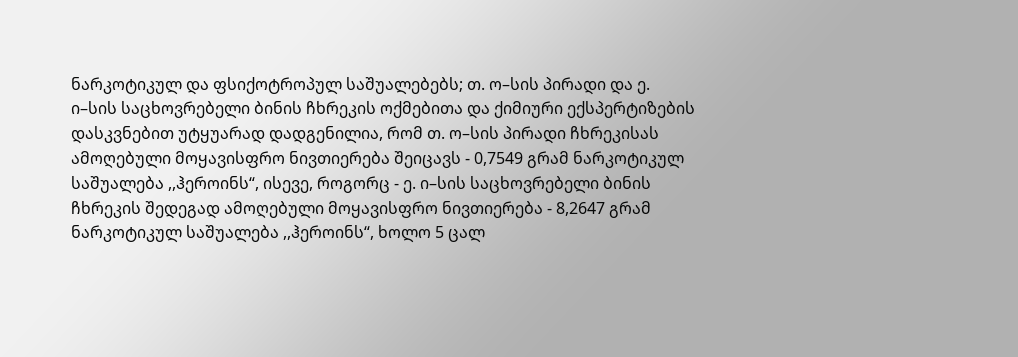ნარკოტიკულ და ფსიქოტროპულ საშუალებებს; თ. ო–სის პირადი და ე. ი–სის საცხოვრებელი ბინის ჩხრეკის ოქმებითა და ქიმიური ექსპერტიზების დასკვნებით უტყუარად დადგენილია, რომ თ. ო–სის პირადი ჩხრეკისას ამოღებული მოყავისფრო ნივთიერება შეიცავს - 0,7549 გრამ ნარკოტიკულ საშუალება ,,ჰეროინს“, ისევე, როგორც - ე. ი–სის საცხოვრებელი ბინის ჩხრეკის შედეგად ამოღებული მოყავისფრო ნივთიერება - 8,2647 გრამ ნარკოტიკულ საშუალება ,,ჰეროინს“, ხოლო 5 ცალ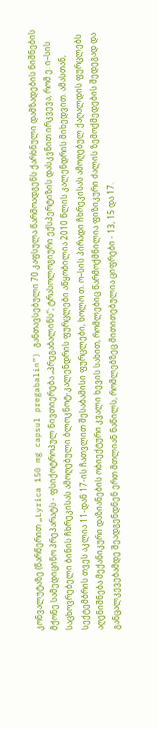კონვალუტაზე (წარწერით „Lyrica 150 mg capsul pregabalin”) განთავსებული 70 კაფსულა წარმოადგენს ქარხნული დამზადების ნიშნების მქონე სამედიცინო პრეპარატს - ფსიქოტროპულ ნივთიერება „პრეგაბალინს“; ტრასოლოგიური ექსპერტიზის დასკვნით ირკვევა, რომ ე. ი–სის საცხოვრებელი ბინის ჩხრეკისას ამოღებული ბლოკნოტ-კალენდრის ფურცლები აწყობილია 2010 წლის კალენდრის მიხედვით. ამასთან, სექტემბრის თვეს აკლია 11-დან 17-ის ჩათვლით შესაბამისი ფურცლები, ხოლო თ. ო–სის პირადი ჩხრეკისას ამოღებულ ქაღალდის ფურცლებს აღენიშნება მექანიკური დაზიანების ობიექტური კვალი ხევის სახით, რომლებიც წარმოქმნილია ფიზიკური ძალის ზემოქმედების შედეგად და განცალკევებამდე შეადგენდნენ ერთ მთლიან ნაწილს, რომლებზეც მითითებულია ციფრები - 13, 15 და 17.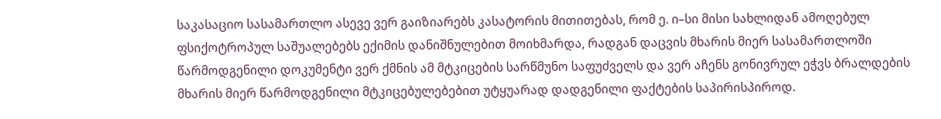საკასაციო სასამართლო ასევე ვერ გაიზიარებს კასატორის მითითებას, რომ ე. ი–სი მისი სახლიდან ამოღებულ ფსიქოტროპულ საშუალებებს ექიმის დანიშნულებით მოიხმარდა, რადგან დაცვის მხარის მიერ სასამართლოში წარმოდგენილი დოკუმენტი ვერ ქმნის ამ მტკიცების სარწმუნო საფუძველს და ვერ აჩენს გონივრულ ეჭვს ბრალდების მხარის მიერ წარმოდგენილი მტკიცებულებებით უტყუარად დადგენილი ფაქტების საპირისპიროდ.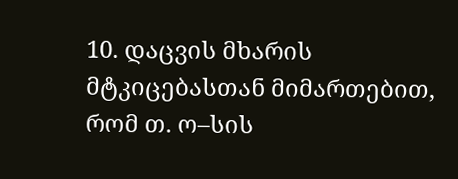10. დაცვის მხარის მტკიცებასთან მიმართებით, რომ თ. ო–სის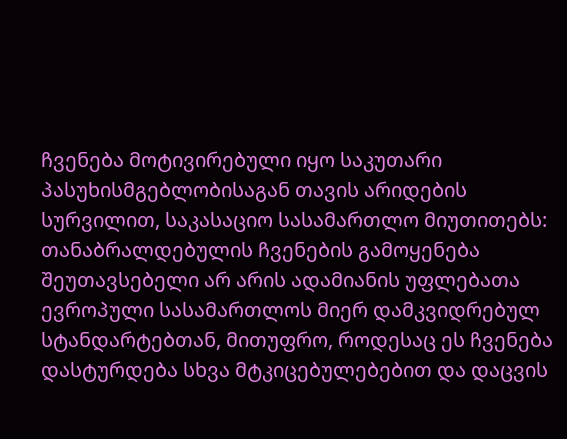ჩვენება მოტივირებული იყო საკუთარი პასუხისმგებლობისაგან თავის არიდების სურვილით, საკასაციო სასამართლო მიუთითებს: თანაბრალდებულის ჩვენების გამოყენება შეუთავსებელი არ არის ადამიანის უფლებათა ევროპული სასამართლოს მიერ დამკვიდრებულ სტანდარტებთან, მითუფრო, როდესაც ეს ჩვენება დასტურდება სხვა მტკიცებულებებით და დაცვის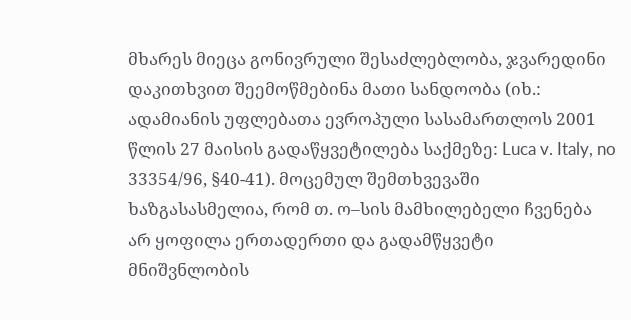მხარეს მიეცა გონივრული შესაძლებლობა, ჯვარედინი დაკითხვით შეემოწმებინა მათი სანდოობა (იხ.: ადამიანის უფლებათა ევროპული სასამართლოს 2001 წლის 27 მაისის გადაწყვეტილება საქმეზე: Luca v. Italy, no 33354/96, §40-41). მოცემულ შემთხვევაში ხაზგასასმელია, რომ თ. ო–სის მამხილებელი ჩვენება არ ყოფილა ერთადერთი და გადამწყვეტი მნიშვნლობის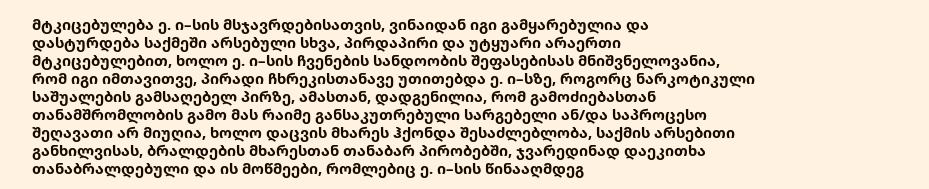მტკიცებულება ე. ი–სის მსჯავრდებისათვის, ვინაიდან იგი გამყარებულია და დასტურდება საქმეში არსებული სხვა, პირდაპირი და უტყუარი არაერთი მტკიცებულებით, ხოლო ე. ი–სის ჩვენების სანდოობის შეფასებისას მნიშვნელოვანია, რომ იგი იმთავითვე, პირადი ჩხრეკისთანავე უთითებდა ე. ი–სზე, როგორც ნარკოტიკული საშუალების გამსაღებელ პირზე, ამასთან, დადგენილია, რომ გამოძიებასთან თანამშრომლობის გამო მას რაიმე განსაკუთრებული სარგებელი ან/და საპროცესო შეღავათი არ მიუღია, ხოლო დაცვის მხარეს ჰქონდა შესაძლებლობა, საქმის არსებითი განხილვისას, ბრალდების მხარესთან თანაბარ პირობებში, ჯვარედინად დაეკითხა თანაბრალდებული და ის მოწმეები, რომლებიც ე. ი–სის წინააღმდეგ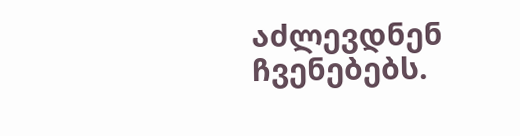აძლევდნენ ჩვენებებს.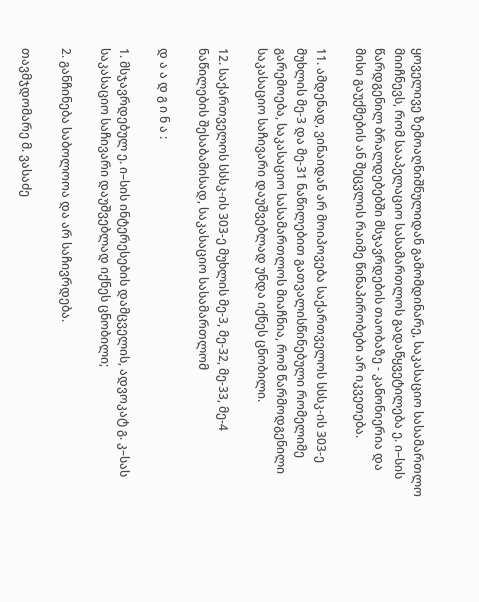ყოველივე ზემოაღნიშნულიდან გამომდინარე, საკასაციო სასამართლო მიიჩნევს, რომ სააპელაციო სასამართლოს გადაწყვეტილება ე. ი–სის წარდგენილ ბრალდებებში მსჯავრდების თაობაზე - კანონიერია და მისი გაუქმების ან შეცვლის რაიმე წინაპირობები არ იკვეთება.

11. ამდენად, ვინაიდან არ მოიპოვება საქართველოს სსსკ-ის 303-ე მუხლის მე-3 და მე-31 ნაწილებით გათვალისწინებული რომელიმე გარემოება, საკასაციო სასამართლოს მიაჩნია, რომ წარმოდგენილი საკასაციო საჩივარი დაუშვებლად უნდა იქნეს ცნობილი.

12. საქართველოს სსსკ-ის 303-ე მუხლის მე-3, მე-32, მე-33, მე-4 ნაწილების შესაბამისად, საკასაციო სასამართლომ

დ ა ა დ გ ი ნ ა :

1. მსჯავრდებულ ე. ი–სის ინტერესების დამცველის, ადვოკატ გ. კ–სას საკასაციო საჩივარი დაუშვებლად იქნეს ცნობილი;

2. განჩინება საბოლოოა და არ საჩივრდება.

თავმჯდომარე მ. ვასაძე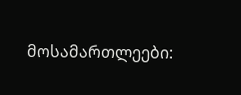მოსამართლეები: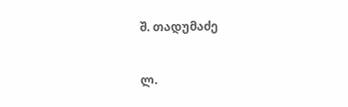შ. თადუმაძე

ლ.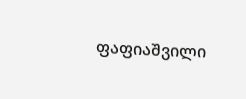ფაფიაშვილი